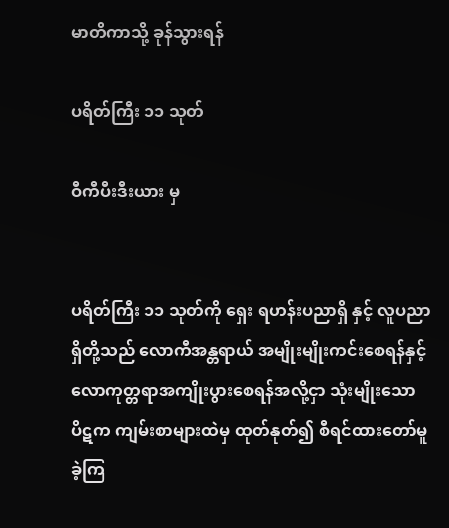မာတိကာသို့ ခုန်သွားရန်

ပရိတ်ကြီး ၁၁ သုတ်

ဝီကီပီးဒီးယား မှ


ပရိတ်ကြီး ၁၁ သုတ်ကို ရှေး ရဟန်းပညာရှိ နှင့် လူပညာရှိတို့သည် လောကီအန္တရာယ် အမျိုးမျိုးကင်းစေရန်နှင့် လောကုတ္တရာအကျိုးပွားစေရန်အလို့ငှာ သုံးမျိုးသော ပိဋက ကျမ်းစာများထဲမှ ထုတ်နုတ်၍ စီရင်ထားတော်မူခဲ့ကြ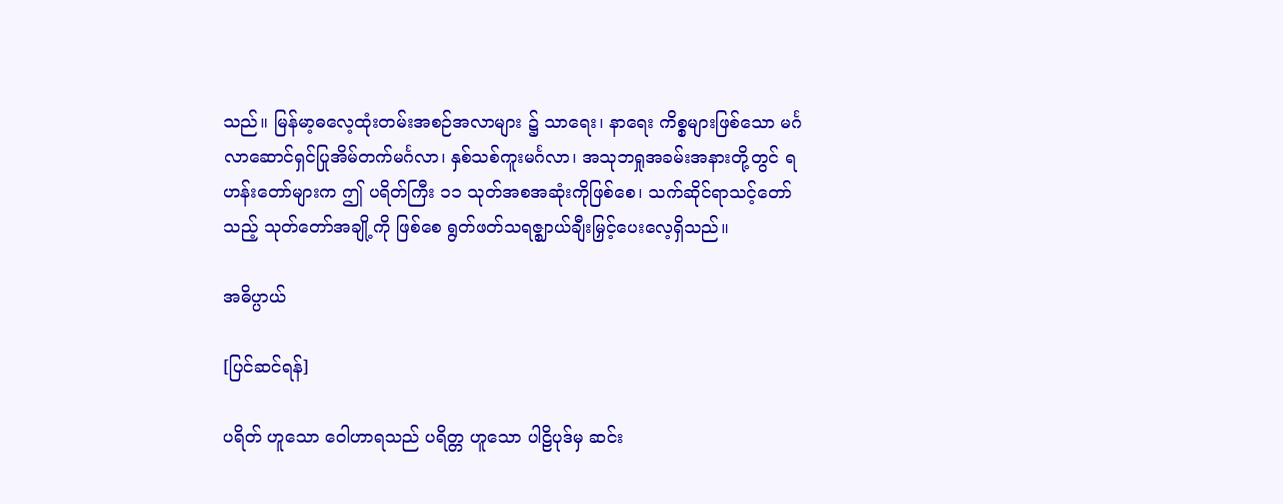သည်။ မြန်မာ့ဓလေ့ထုံးတမ်းအစဉ်အလာများ ၌ သာရေး၊ နာရေး ကိစ္စများဖြစ်သော မင်္ဂလာဆောင်ရှင်ပြုအိမ်တက်မင်္ဂလာ၊ နှစ်သစ်ကူးမင်္ဂလာ၊ အသုဘရှုအခမ်းအနားတို့တွင် ရဟန်းတော်များက ဤ ပရိတ်ကြီး ၁၁ သုတ်အစအဆုံးကိုဖြစ်စေ၊ သက်ဆိုင်ရာသင့်တော်သည့် သုတ်တော်အချို့ကို ဖြစ်စေ ရွတ်ဖတ်သရဇ္ဈာယ်ချီးမြှင့်ပေးလေ့ရှိသည်။

အဓိပ္ပာယ်

[ပြင်ဆင်ရန်]

ပရိတ် ဟူသော ဝေါဟာရသည် ပရိတ္တ ဟူသော ပါဠိပုဒ်မှ ဆင်း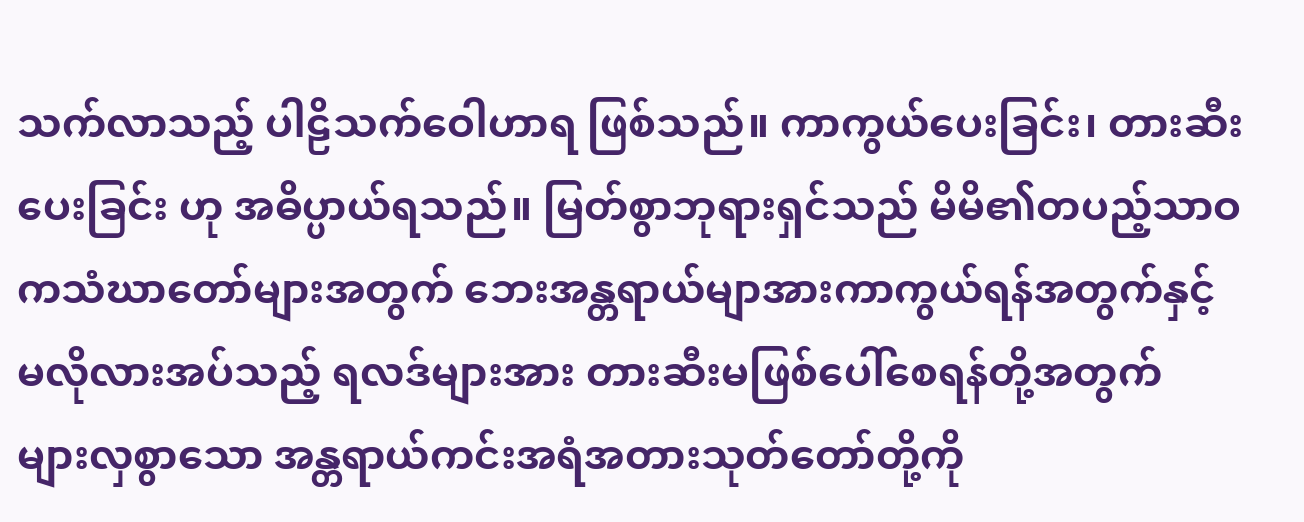သက်လာသည့် ပါဠိသက်ဝေါဟာရ ဖြစ်သည်။ ကာကွယ်ပေးခြင်း၊ တားဆီးပေးခြင်း ဟု အဓိပ္ပာယ်ရသည်။ မြတ်စွာဘုရားရှင်သည် မိမိ၏တပည့်သာဝကသံဃာတော်များအတွက် ဘေးအန္တရာယ်မျာအားကာကွယ်ရန်အတွက်နှင့် မလိုလားအပ်သည့် ရလဒ်များအား တားဆီးမဖြစ်ပေါ်စေရန်တို့အတွက် များလှစွာသော အန္တရာယ်ကင်းအရံအတားသုတ်တော်တို့ကို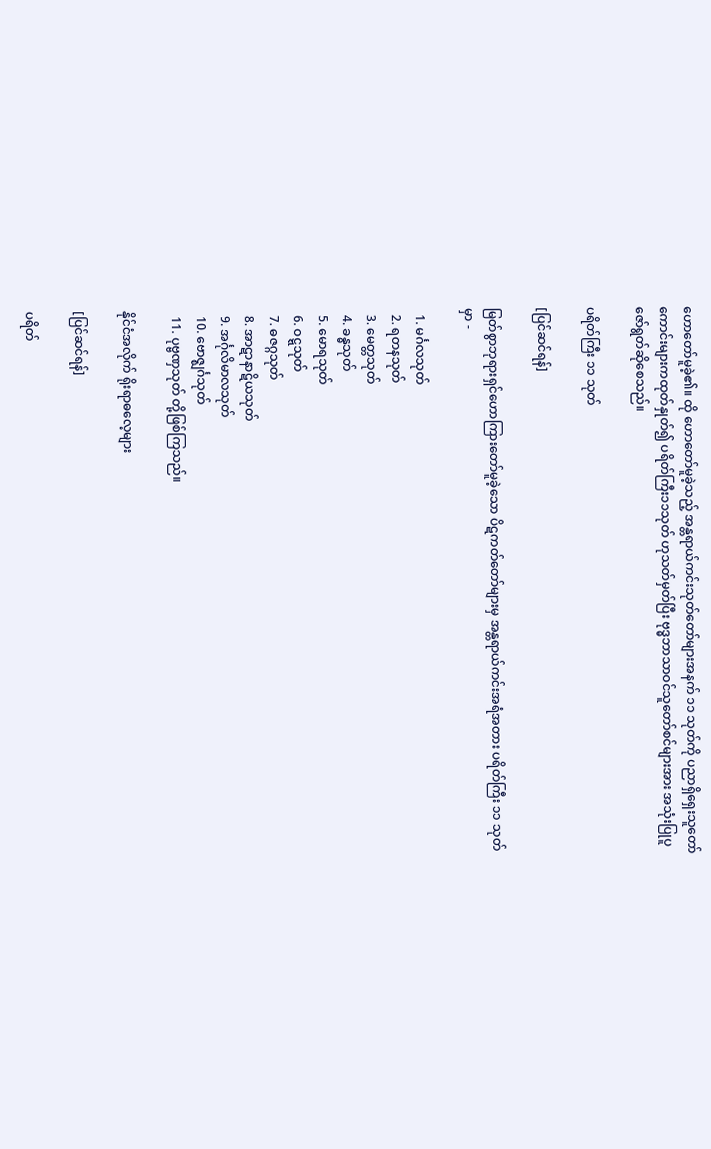ဟောတော်မူခဲ့၏။ ထို ဟောတော်မူခဲ့သည့် အန္တရာယ်ကင်းသုတ်တော်များအနက် ၁၁ သုတ်ကို ပညာရှိရှေးသူတော်ကောင်းများကထုတ်နှုတ်၍ ပရိတ်ကြီး၁၁သုတ် ဟုသတ်မှတ်ပြီး ဗုဒ္ဓဘာသာဝင်သူတော်စင်များအား အသုံးပြုပူဇော်ရွတ်ဆိုစေသည်။

ပရိတ်ကြီး ၁၁ သုတ်

[ပြင်ဆင်ရန်]

မြတ်စွာဘုရားရှင်ဟောကြားတော်မူခဲ့သော ပိဋကတ်တော်များမှ အန္တရာယ်ကင်းအရံအတား ပရိတ်ကြီး ၁၁ သုတ်မှာ -

  1. မင်္ဂလသုတ်
  2. ရတနသုတ်
  3. မေတ္တသုတ်
  4. ခန္ဓသုတ်
  5. မောရသုတ်
  6. ဝဋ္ဋသုတ်
  7. ဓဇဂ္ဂသုတ်
  8. အာဋာနာဋိယသုတ်
  9. အင်္ဂုလိမာလသုတ်
  10. ဗောဇ္ဈင်္ဂသုတ်
  11. ပုဗ္ဗဏှသုတ် တို့ဖြစ်ကြသည်။

နိုင်ငံအလိုက် ရိုးရာဓလေ့များ

[ပြင်ဆင်ရန်]

ပရိတ်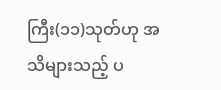ကြီး(၁၁)သုတ်ဟု အသိများသည့် ပ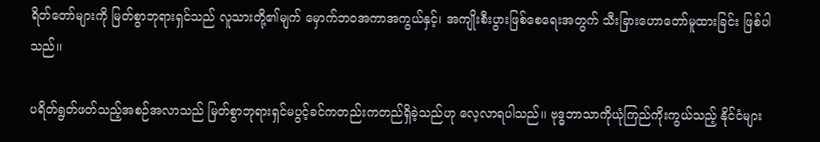ရိတ်တော်များကို မြတ်စွာဘုရားရှင်သည် လူသားတို့၏မျက် မှောက်ဘဝအကာအကွယ်နှင့်၊ အကျိုးစီးပွားဖြစ်စေရေးအတွက် သီးခြားဟောတော်မူထားခြင်း ဖြစ်ပါသည်၊၊

ပရိတ်ရွတ်ဖတ်သည့်အစဉ်အလာသည် မြတ်စွာဘုရားရှင်မပွင့်ခင်ကတည်းကတည်ရှိခဲ့သည်ဟု လေ့လာရပါသည်၊၊ ဗုဒ္ဓဘာသာကိုယုံကြည်ကိုးကွယ်သည့် နိုင်ငံများ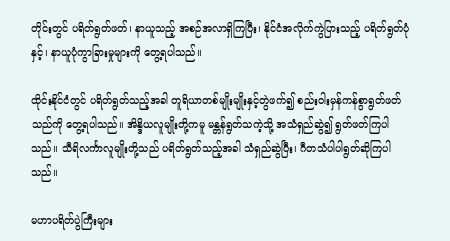တိုင်းတွင် ပရိတ်ရွတ်ဖတ်၊ နာယူသည့် အစဉ်အလာရှိကြပြီး၊ နိုင်ငံအလိုက်ကွဲပြားသည့် ပရိတ်ရွတ်ပုံနှင့်၊ နာယူပုံကွာခြားမှုများကို တွေ့ရပါသည်၊၊

ထိုင်းနိုင်ငံတွင် ပရိတ်ရွတ်သည့်အခါ တူရိယာတစ်မျိုးမျိုးနှင့်တွဲဖက်၍ စည်းဝါးမှန်ကန်စွာရွတ်ဖတ်သည်ကို တွေ့ရပါသည်၊၊ အိန္ဒိယလူမျိုးတို့ကမူ မန္တန်ရွတ်သကဲ့သို့ အသံရှည်ဆွဲ၍ ရွတ်ဖတ်ကြပါသည်၊၊ သီရိလင်္ကာလူမျိုးတို့သည် ပရိတ်ရွတ်သည့်အခါ သံရှည်ဆွဲပြီး၊ ဂီတသံပါပါရွတ်ဆိုကြပါသည်၊၊

မဟာပရိတ်ပွဲကြီးများ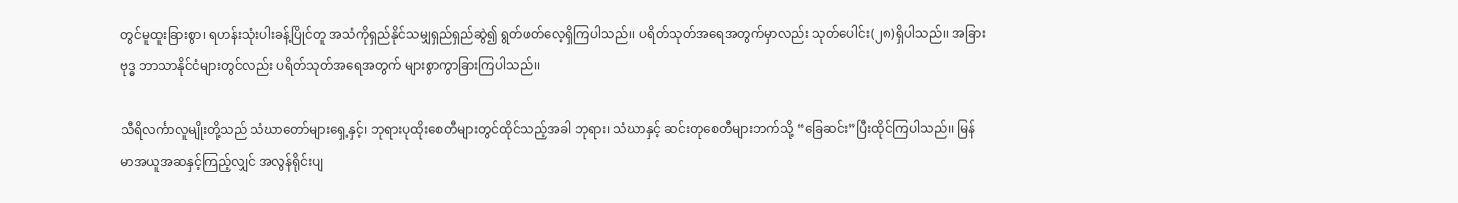တွင်မူထူးခြားစွာ၊ ရဟန်းသုံးပါးခန့်ပြိုင်တူ အသံကိုရှည်နိုင်သမျှရှည်ရှည်ဆွဲ၍ ရွတ်ဖတ်လေ့ရှိကြပါသည်၊၊ ပရိတ်သုတ်အရေအတွက်မှာလည်း သုတ်ပေါင်း(၂၈)ရှိပါသည်၊၊ အခြားဗုဒ္ဓ ဘာသာနိုင်ငံများတွင်လည်း ပရိတ်သုတ်အရေအတွက် များစွာကွာခြားကြပါသည်၊၊

သီရိလင်္ကာလူမျိုးတို့သည် သံဃာတော်များရှေ့နှင့်၊ ဘုရားပုထိုးစေတီများတွင်ထိုင်သည့်အခါ ဘုရား၊ သံဃာနှင့် ဆင်းတုစေတီများဘက်သို့ “ခြေဆင်း”ပြီးထိုင်ကြပါသည်၊၊ မြန်မာအယူအဆနှင့်ကြည့်လျှင် အလွန်ရိုင်းပျ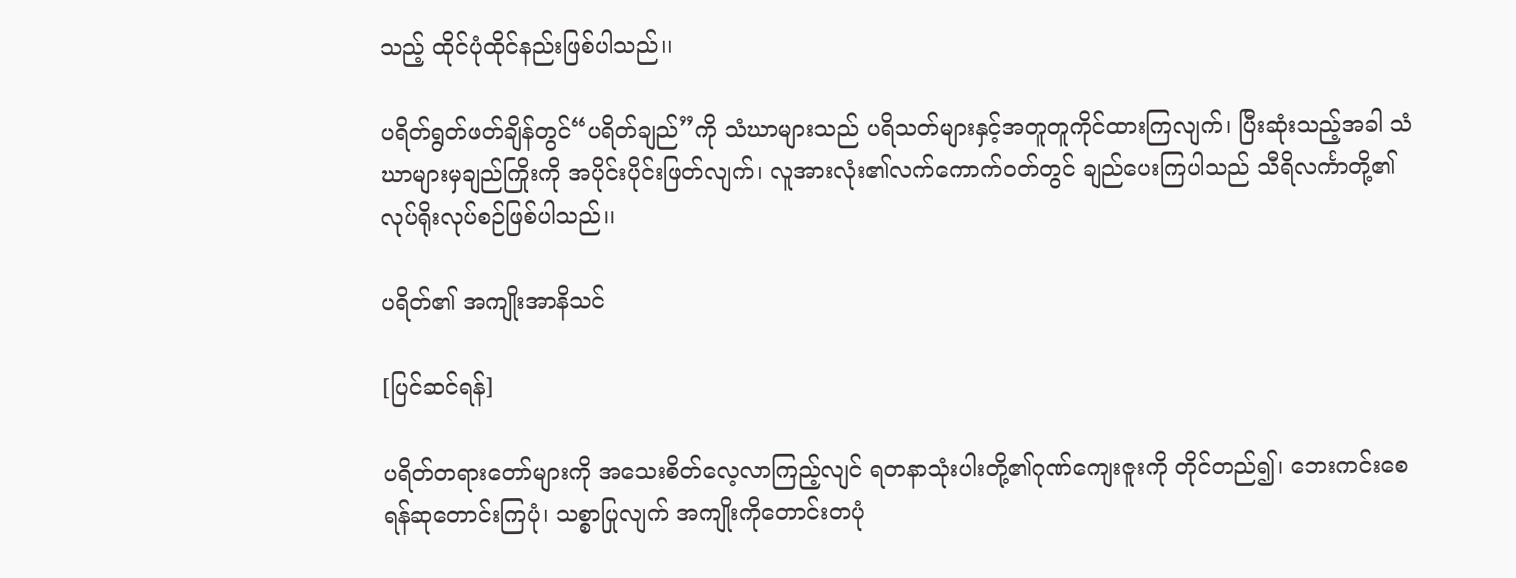သည့် ထိုင်ပုံထိုင်နည်းဖြစ်ပါသည်၊၊

ပရိတ်ရွတ်ဖတ်ချိန်တွင်“ပရိတ်ချည်”ကို သံဃာများသည် ပရိသတ်များနှင့်အတူတူကိုင်ထားကြလျက်၊ ပြီးဆုံးသည့်အခါ သံဃာများမှချည်ကြိုးကို အပိုင်းပိုင်းဖြတ်လျက်၊ လူအားလုံး၏လက်ကောက်ဝတ်တွင် ချည်ပေးကြပါသည် သီရိလင်္ကာတို့၏လုပ်ရိုးလုပ်စဉ်ဖြစ်ပါသည်၊၊

ပရိတ်၏ အကျိုးအာနိသင်

[ပြင်ဆင်ရန်]

ပရိတ်တရားတော်များကို အသေးစိတ်လေ့လာကြည့်လျင် ရတနာသုံးပါးတို့၏ဂုဏ်ကျေးဇူးကို တိုင်တည်၍၊ ဘေးကင်းစေရန်ဆုတောင်းကြပုံ၊ သစ္စာပြုလျက် အကျိုးကိုတောင်းတပုံ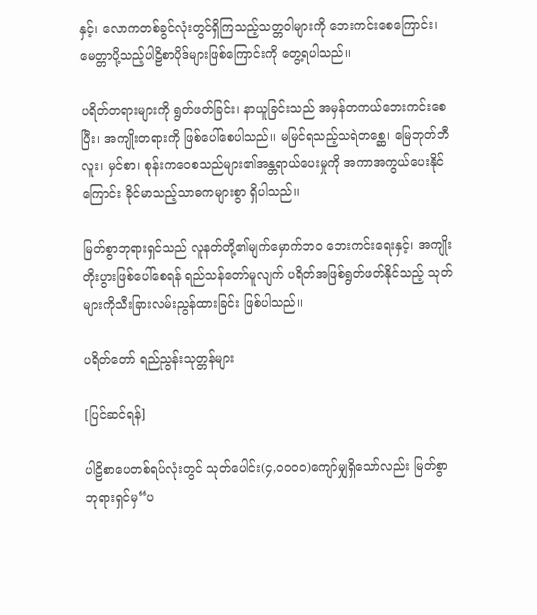နှင့်၊ လောကတစ်ခွင်လုံးတွင်ရှိကြသည့်သတ္တဝါများကို ဘေးကင်းစေကြောင်း၊ မေတ္တာပို့သည့်ပါဠိစာပိုဒ်များဖြစ်ကြောင်းကို တွေ့ရပါသည်၊၊

ပရိတ်တရားများကို ရွတ်ဖတ်ခြင်း၊ နာယူခြင်းသည် အမှန်တကယ်ဘေးကင်းစေပြီး၊ အကျိုးတရားကို ဖြစ်ပေါ်စေပါသည်၊၊ မမြင်ရသည့်သရဲတစ္ဆေ၊ မြေဘုတ်ဘီလူး၊ မှင်စာ၊ စုန်းကဝေစသည်များ၏အန္တရာယ်ပေးမှုကို အကာအကွယ်ပေးနိုင်ကြောင်း ခိုင်မာသည့်သာဓကများစွာ ရှိပါသည်၊၊

မြတ်စွာဘုရားရှင်သည် လူနတ်တို့၏မျက်မှောက်ဘဝ ဘေးကင်းရေးနှင့်၊ အကျိုးတိုးပွားဖြစ်ပေါ်စေရန် ရည်သန်တော်မူလျက် ပရိတ်အဖြစ်ရွတ်ဖတ်နိုင်သည့် သုတ်များကိုသီးခြားလမ်းညွန်ထားခြင်း ဖြစ်ပါသည်၊၊

ပရိတ်တော် ရည်ညွန်းသုတ္တန်များ

[ပြင်ဆင်ရန်]

ပါဠိစာပေတစ်ရပ်လုံးတွင် သုတ်ပေါင်း(၄,၀၀၀၀)ကျော်မျှရှိသော်လည်း မြတ်စွာဘုရားရှင်မှ“ပ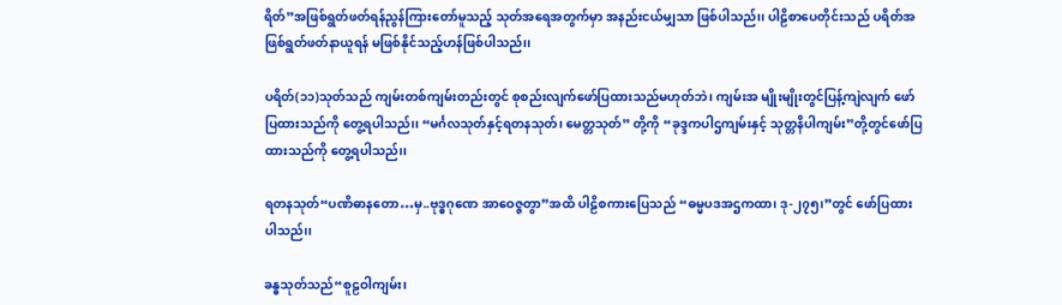ရိတ်”အဖြစ်ရွတ်ဖတ်ရန်ညွန်ကြားတော်မူသည့် သုတ်အရေအတွက်မှာ အနည်းငယ်မျှသာ ဖြစ်ပါသည်၊၊ ပါဠိစာပေတိုင်းသည် ပရိတ်အဖြစ်ရွတ်ဖတ်နာယူရန် မဖြစ်နိုင်သည့်ဟန်ဖြစ်ပါသည်၊၊

ပရိတ်(၁၁)သုတ်သည် ကျမ်းတစ်ကျမ်းတည်းတွင် စုစည်းလျက်ဖော်ပြထားသည်မဟုတ်ဘဲ၊ ကျမ်းအ မျိုးမျိုးတွင်ပြန့်ကျဲလျက် ဖော်ပြထားသည်ကို တွေ့ရပါသည်၊၊ “မင်္ဂလသုတ်နှင့်ရတနသုတ်၊ မေတ္တသုတ်” တို့ကို “ခုဒ္ဒကပါဌကျမ်းနှင့် သုတ္တနိပါကျမ်း”တို့တွင်ဖော်ပြထားသည်ကို တွေ့ရပါသည်၊၊

ရတနသုတ်“ပဏိဓာနတော…မှ..ဗုဒ္ဓဂုဏေ အာဝေဇ္ဇတွာ”အထိ ပါဠိစကားပြေသည် “ဓမ္မပဒအဌကထာ၊ ဒု-၂၇၅၊”တွင် ဖော်ပြထားပါသည်၊၊

ခန္ဓသုတ်သည်“စူဠဝါကျမ်း၊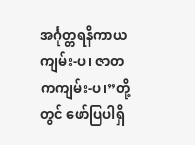အင်္ဂုတ္တရနိကာယကျမ်း-ပ၊ ဇာတကကျမ်း-ပ၊”တို့တွင် ဖော်ပြပါရှိ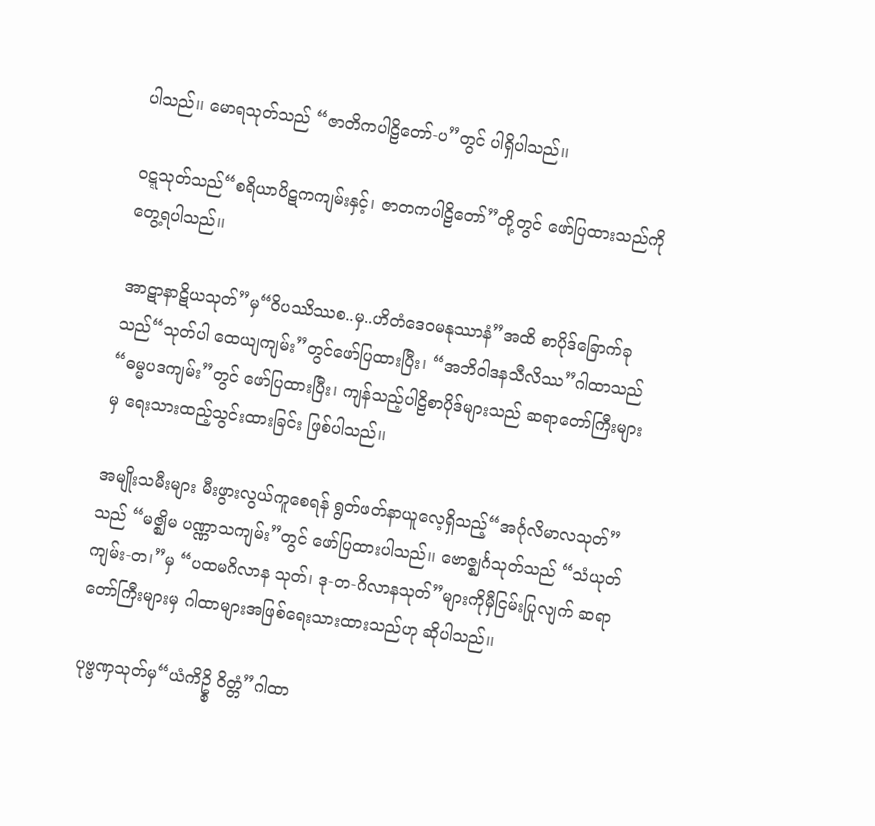ပါသည်၊၊ မောရသုတ်သည် “ဇာတိကပါဠိတော်-ပ”တွင် ပါရှိပါသည်၊၊

ဝဋ္ဋသုတ်သည်“စရိယာပိဋကကျမ်းနှင့်၊ ဇာတကပါဠိတော်”တို့တွင် ဖော်ပြထားသည်ကို တွေ့ရပါသည်၊၊

အာဋာနာဋိယသုတ်”မှ“ဝိပဿိဿစ..မှ..ဟိတံဒေဝမနုဿာနံ”အထိ စာပိုဒ်ခြောက်ခုသည်“သုတ်ပါ ထေယျကျမ်း”တွင်ဖော်ပြထားပြီး၊ “အဘိဝါဒနသီလိဿ”ဂါထာသည်“ဓမ္မပဒကျမ်း”တွင် ဖော်ပြထားပြီး၊ ကျန်သည့်ပါဠိစာပိုဒ်များသည် ဆရာတော်ကြီးများမှ ရေးသားထည့်သွင်းထားခြင်း ဖြစ်ပါသည်၊၊

အမျိုးသမီးများ မီးဖွားလွယ်ကူစေရန် ရွတ်ဖတ်နာယူလေ့ရှိသည့်“အင်္ဂုလိမာလသုတ်”သည် “မဇ္ဈိမ ပဏ္ဏာသကျမ်း”တွင် ဖော်ပြထားပါသည်၊၊ ဗောဇ္ဈင်္ဂသုတ်သည် “သံယုတ်ကျမ်း-တ၊”မှ “ပထမဂိလာန သုတ်၊ ဒု-တ-ဂိလာနသုတ်”များကိုမှီငြမ်းပြုလျက် ဆရာတော်ကြီးများမှ ဂါထာများအဖြစ်ရေးသားထားသည်ဟု ဆိုပါသည်၊၊

ပုဗ္ဗဏှသုတ်မှ“ယံကိဥ္စိ ဝိတ္တံ”ဂါထာ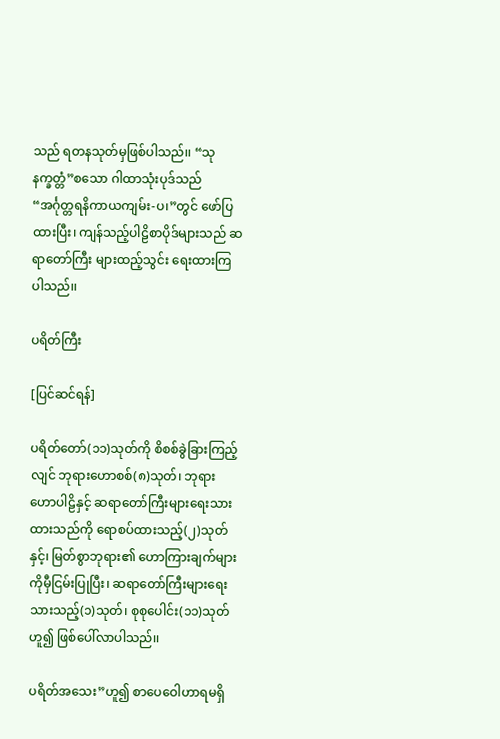သည် ရတနသုတ်မှဖြစ်ပါသည်၊၊ “သုနက္ခတ္တံ”စသော ဂါထာသုံးပုဒ်သည် “အင်္ဂုတ္တရနိကာယကျမ်း-ပ၊”တွင် ဖော်ပြထားပြီး၊ ကျန်သည့်ပါဠိစာပိုဒ်များသည် ဆရာတော်ကြီး များထည့်သွင်း ရေးထားကြပါသည်၊၊

ပရိတ်ကြီး

[ပြင်ဆင်ရန်]

ပရိတ်တော်(၁၁)သုတ်ကို စိစစ်ခွဲခြားကြည့်လျင် ဘုရားဟောစစ်(၈)သုတ်၊ ဘုရားဟောပါဠိနှင့် ဆရာတော်ကြီးများရေးသားထားသည်ကို ရောစပ်ထားသည့်(၂)သုတ်နှင့်၊ မြတ်စွာဘုရား၏ ဟောကြားချက်များကိုမှီငြမ်းပြုပြီး၊ ဆရာတော်ကြီးများရေးသားသည့်(၁)သုတ်၊ စုစုပေါင်း(၁၁)သုတ်ဟူ၍ ဖြစ်ပေါ်လာပါသည်၊၊

ပရိတ်အသေး”ဟူ၍ စာပေဝေါဟာရမရှိ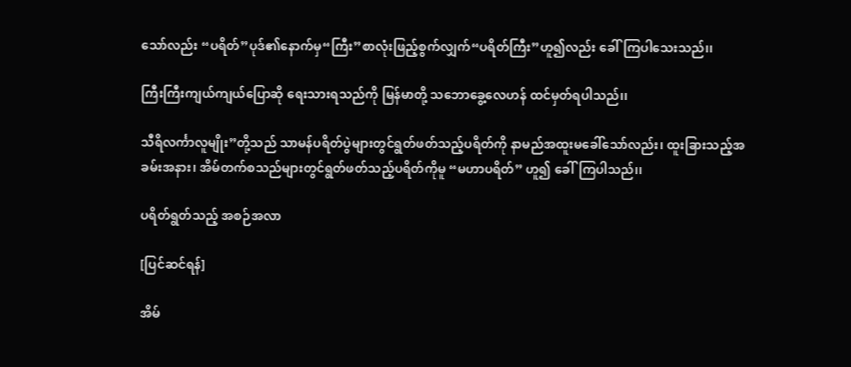သော်လည်း “ပရိတ်”ပုဒ်၏နောက်မှ“ကြီး”စာလုံးဖြည့်စွက်လျှက်“ပရိတ်ကြီး”ဟူ၍လည်း ခေါ်ကြပါသေးသည်၊၊

ကြီးကြီးကျယ်ကျယ်ပြောဆို ရေးသားရသည်ကို မြန်မာတို့ သဘောခွေ့လေဟန် ထင်မှတ်ရပါသည်၊၊

သီရိလင်္ကာလူမျိုး”တို့သည် သာမန်ပရိတ်ပွဲများတွင်ရွတ်ဖတ်သည့်ပရိတ်ကို နာမည်အထူးမခေါ်သော်လည်း၊ ထူးခြားသည့်အခမ်းအနား၊ အိမ်တက်စသည်များတွင်ရွတ်ဖတ်သည့်ပရိတ်ကိုမူ “မဟာပရိတ်” ဟူ၍ ခေါ်ကြပါသည်၊၊

ပရိတ်ရွတ်သည့် အစဉ်အလာ

[ပြင်ဆင်ရန်]

အိမ်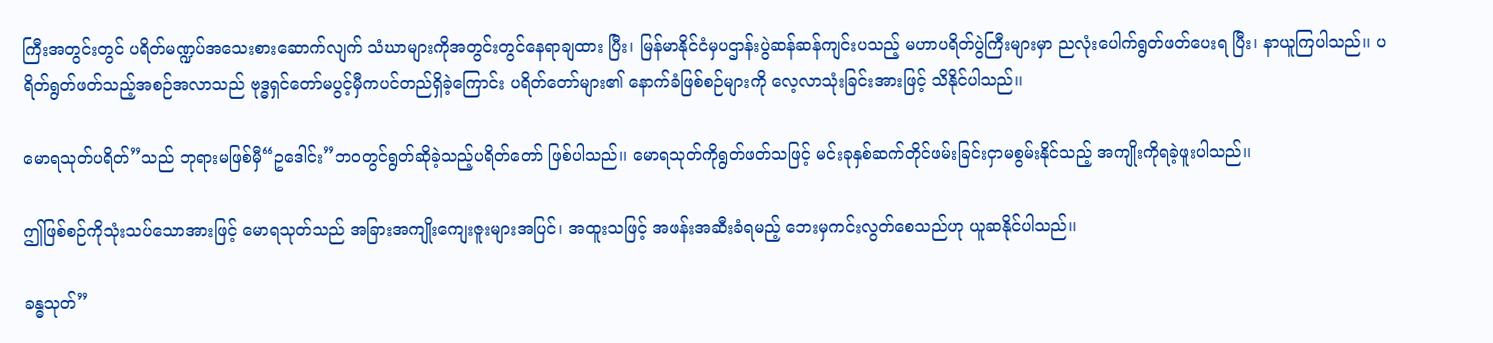ကြီးအတွင်းတွင် ပရိတ်မဏ္ဍပ်အသေးစားဆောက်လျက် သံဃာများကိုအတွင်းတွင်နေရာချထား ပြီး၊ မြန်မာနိုင်ငံမှပဌာန်းပွဲဆန်ဆန်ကျင်းပသည့် မဟာပရိတ်ပွဲကြီးများမှာ ညလုံးပေါက်ရွတ်ဖတ်ပေးရ ပြီး၊ နာယူကြပါသည်၊၊ ပရိတ်ရွတ်ဖတ်သည့်အစဉ်အလာသည် ဗုဒ္ဓရှင်တော်မပွင့်မှီကပင်တည်ရှိခဲ့ကြောင်း ပရိတ်တော်များ၏ နောက်ခံဖြစ်စဉ်များကို လေ့လာသုံးခြင်းအားဖြင့် သိနိုင်ပါသည်၊၊

မောရသုတ်ပရိတ်”သည် ဘုရားမဖြစ်မှီ“ဥဒေါင်း”ဘဝတွင်ရွတ်ဆိုခဲ့သည့်ပရိတ်တော် ဖြစ်ပါသည်၊၊ မောရသုတ်ကိုရွတ်ဖတ်သဖြင့် မင်းခုနှစ်ဆက်တိုင်ဖမ်းခြင်းငှာမစွမ်းနိုင်သည့် အကျိုးကိုရခဲ့ဖူးပါသည်၊၊

ဤဖြစ်စဉ်ကိုသုံးသပ်သောအားဖြင့် မောရသုတ်သည် အခြားအကျိုးကျေးဇူးများအပြင်၊ အထူးသဖြင့် အဖန်းအဆီးခံရမည့် ဘေးမှကင်းလွတ်စေသည်ဟု ယူဆနိုင်ပါသည်၊၊

ခန္ဓသုတ်”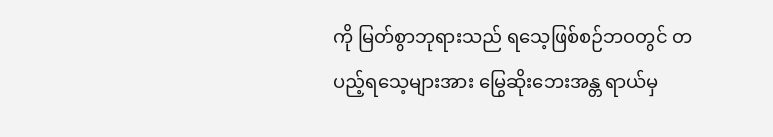ကို မြတ်စွာဘုရားသည် ရသေ့ဖြစ်စဉ်ဘဝတွင် တပည့်ရသေ့များအား မြွေဆိုးဘေးအန္တ ရာယ်မှ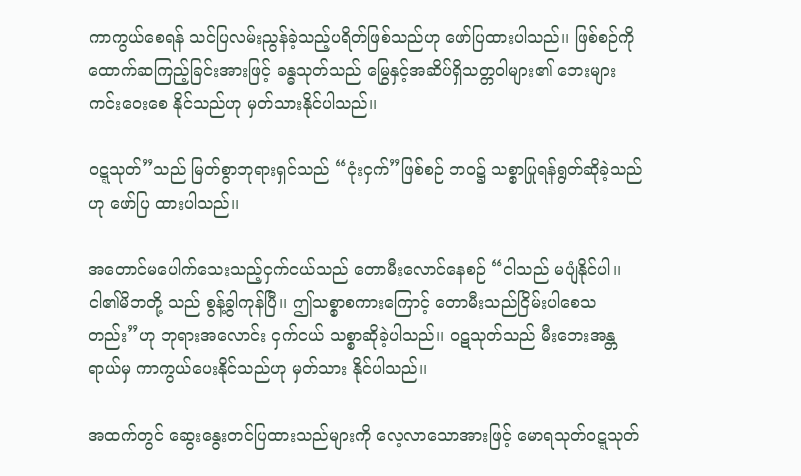ကာကွယ်စေရန် သင်ပြလမ်းညွန်ခဲ့သည့်ပရိတ်ဖြစ်သည်ဟု ဖော်ပြထားပါသည်၊၊ ဖြစ်စဉ်ကို ထောက်ဆကြည့်ခြင်းအားဖြင့် ခန္ဓသုတ်သည် မြွေနှင့်အဆိပ်ရှိသတ္တဝါများ၏ ဘေးများကင်းဝေးစေ နိုင်သည်ဟု မှတ်သားနိုင်ပါသည်၊၊

ဝဋ္ဋသုတ်”သည် မြတ်စွာဘုရားရှင်သည် “ငုံးငှက်”ဖြစ်စဉ် ဘဝ၌ သစ္စာပြုရန်ရွတ်ဆိုခဲ့သည်ဟု ဖော်ပြ ထားပါသည်၊၊

အတောင်မပေါက်သေးသည့်ငှက်ငယ်သည် တောမီးလောင်နေစဉ် “ငါသည် မပျံနိုင်ပါ၊၊ ငါ၏မိဘတို့ သည် စွန့်ခွါကုန်ပြီ၊၊ ဤသစ္စာစကားကြောင့် တောမီးသည်ငြိမ်းပါစေသတည်း”ဟု ဘုရားအလောင်း ငှက်ငယ် သစ္စာဆိုခဲ့ပါသည်၊၊ ဝဋသုတ်သည် မီးဘေးအန္တရာယ်မှ ကာကွယ်ပေးနိုင်သည်ဟု မှတ်သား နိုင်ပါသည်၊၊

အထက်တွင် ဆွေးနွေးတင်ပြထားသည်များကို လေ့လာသောအားဖြင့် မောရသုတ်ဝဋ္ဋသုတ်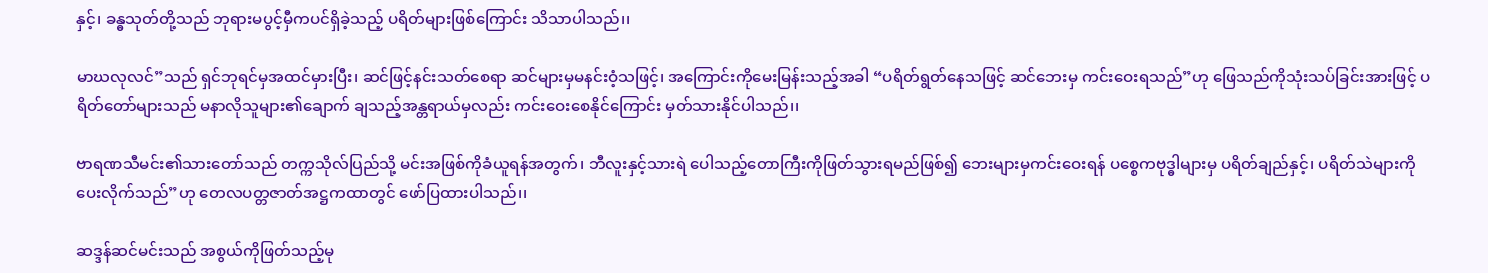နှင့်၊ ခန္ဓသုတ်တို့သည် ဘုရားမပွင့်မှီကပင်ရှိခဲ့သည့် ပရိတ်များဖြစ်ကြောင်း သိသာပါသည်၊၊

မာဃလုလင်”သည် ရှင်ဘုရင်မှအထင်မှားပြီး၊ ဆင်ဖြင့်နင်းသတ်စေရာ ဆင်များမှမနင်းဝံ့သဖြင့်၊ အကြောင်းကိုမေးမြန်းသည့်အခါ “ပရိတ်ရွတ်နေသဖြင့် ဆင်ဘေးမှ ကင်းဝေးရသည်”ဟု ဖြေသည်ကိုသုံးသပ်ခြင်းအားဖြင့် ပရိတ်တော်များသည် မနာလိုသူများ၏ချောက် ချသည့်အန္တရာယ်မှလည်း ကင်းဝေးစေနိုင်ကြောင်း မှတ်သားနိုင်ပါသည်၊၊

ဗာရဏသီမင်း၏သားတော်သည် တက္ကသိုလ်ပြည်သို့ မင်းအဖြစ်ကိုခံယူရန်အတွက်၊ ဘီလူးနှင့်သားရဲ ပေါသည့်တောကြီးကိုဖြတ်သွားရမည်ဖြစ်၍ ဘေးများမှကင်းဝေးရန် ပစ္စေကဗုဒ္ဓါများမှ ပရိတ်ချည်နှင့်၊ ပရိတ်သဲများကို ပေးလိုက်သည်”ဟု တေလပတ္တဇာတ်အဋ္ဌကထာတွင် ဖော်ပြထားပါသည်၊၊

ဆဒ္ဒန်ဆင်မင်းသည် အစွယ်ကိုဖြတ်သည့်မု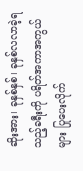ဆိုးအား၊ ခုနှစ်နှစ်၊ ခုနှစ်လလာခဲ့ရသည့်ခရီးကို ပရိတ်အကာအကွယ်များ ပြုပေးလိုက်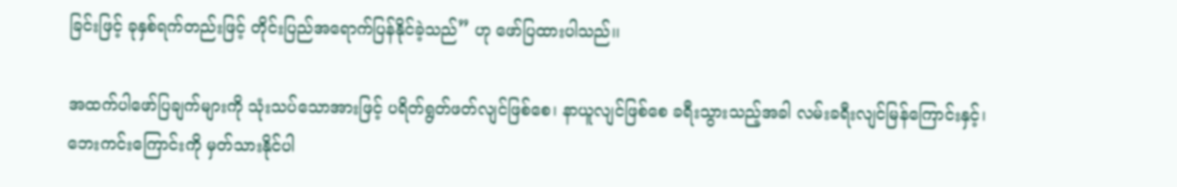ခြင်းဖြင့် ခုနှစ်ရက်တည်းဖြင့် တိုင်းပြည်အရောက်ပြန်နိုင်ခဲ့သည်” ဟု ဖော်ပြထားပါသည်၊၊

အထက်ပါဖော်ပြချက်များကို သုံးသပ်သောအားဖြင့် ပရိတ်ရွတ်ဖတ်လျင်ဖြစ်စေ၊ နာယူလျင်ဖြစ်စေ ခရီးသွားသည့်အခါ လမ်းခရီးလျင်မြန်ကြောင်းနှင့်၊ ဘေးကင်းကြောင်းကို မှတ်သားနိုင်ပါ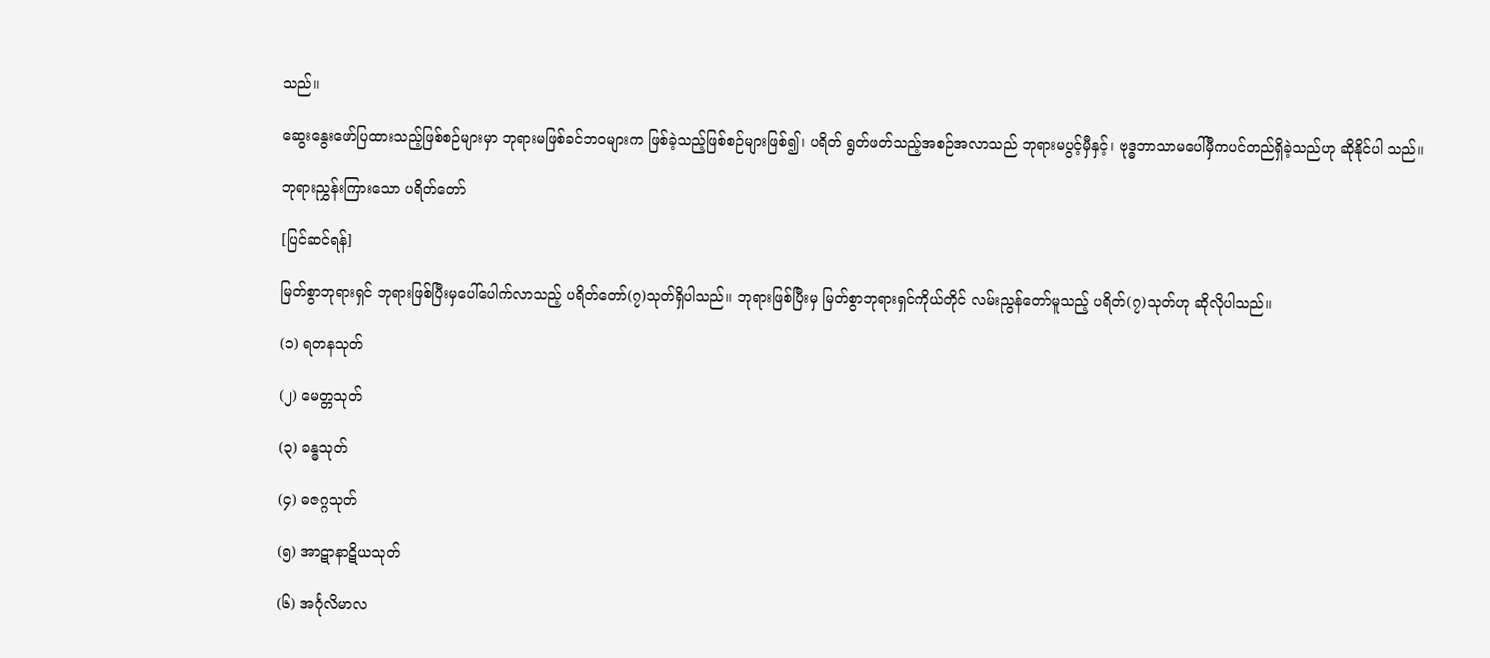သည်၊၊

ဆွေးနွေးဖော်ပြထားသည့်ဖြစ်စဉ်များမှာ ဘုရားမဖြစ်ခင်ဘဝများက ဖြစ်ခဲ့သည့်ဖြစ်စဉ်များဖြစ်၍၊ ပရိတ် ရွတ်ဖတ်သည့်အစဉ်အလာသည် ဘုရားမပွင့်မှီနှင့်၊ ဗုဒ္ဓဘာသာမပေါ်မှီကပင်တည်ရှိခဲ့သည်ဟု ဆိုနိုင်ပါ သည်၊၊

ဘုရားညွှန်းကြားသော ပရိတ်တော်

[ပြင်ဆင်ရန်]

မြတ်စွာဘုရားရှင် ဘုရားဖြစ်ပြီးမှပေါ်ပေါက်လာသည့် ပရိတ်တော်(၇)သုတ်ရှိပါသည်၊၊ ဘုရားဖြစ်ပြီးမှ မြတ်စွာဘုရားရှင်ကိုယ်တိုင် လမ်းညွန်တော်မူသည့် ပရိတ်(၇)သုတ်ဟု ဆိုလိုပါသည်၊၊

(၁) ရတနသုတ်

(၂) မေတ္တသုတ်

(၃) ခန္ဓသုတ်

(၄) ဓဇဂ္ဂသုတ်

(၅) အာဋာနာဋိယသုတ်

(၆) အင်္ဂုလိမာလ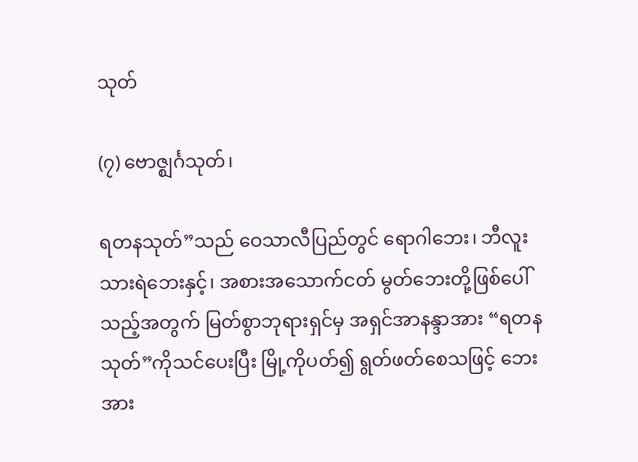သုတ်

(၇) ဗောဇ္ဈင်္ဂသုတ်၊

ရတနသုတ်”သည် ဝေသာလီပြည်တွင် ရောဂါဘေး၊ ဘီလူးသားရဲဘေးနှင့်၊ အစားအသောက်ငတ် မွတ်ဘေးတို့ဖြစ်ပေါ်သည့်အတွက် မြတ်စွာဘုရားရှင်မှ အရှင်အာနန္ဒာအား “ရတနသုတ်”ကိုသင်ပေးပြီး မြို့ကိုပတ်၍ ရွတ်ဖတ်စေသဖြင့် ဘေးအား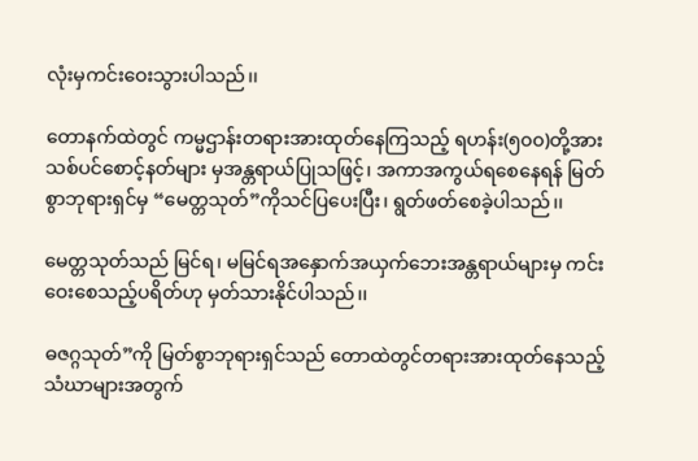လုံးမှကင်းဝေးသွားပါသည်၊၊

တောနက်ထဲတွင် ကမ္မဌာန်းတရားအားထုတ်နေကြသည့် ရဟန်း(၅၀၀)တို့အား သစ်ပင်စောင့်နတ်များ မှအန္တရာယ်ပြုသဖြင့်၊ အကာအကွယ်ရစေနေရန် မြတ်စွာဘုရားရှင်မှ “မေတ္တသုတ်”ကိုသင်ပြပေးပြီး၊ ရွတ်ဖတ်စေခဲ့ပါသည်၊၊

မေတ္တသုတ်သည် မြင်ရ၊ မမြင်ရအနှောက်အယှက်ဘေးအန္တရာယ်များမှ ကင်းဝေးစေသည့်ပရိတ်ဟု မှတ်သားနိုင်ပါသည်၊၊

ဓဇဂ္ဂသုတ်”ကို မြတ်စွာဘုရားရှင်သည် တောထဲတွင်တရားအားထုတ်နေသည့် သံဃာများအတွက်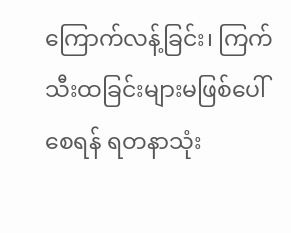ကြောက်လန့်ခြင်း၊ ကြက်သီးထခြင်းများမဖြစ်ပေါ်စေရန် ရတနာသုံး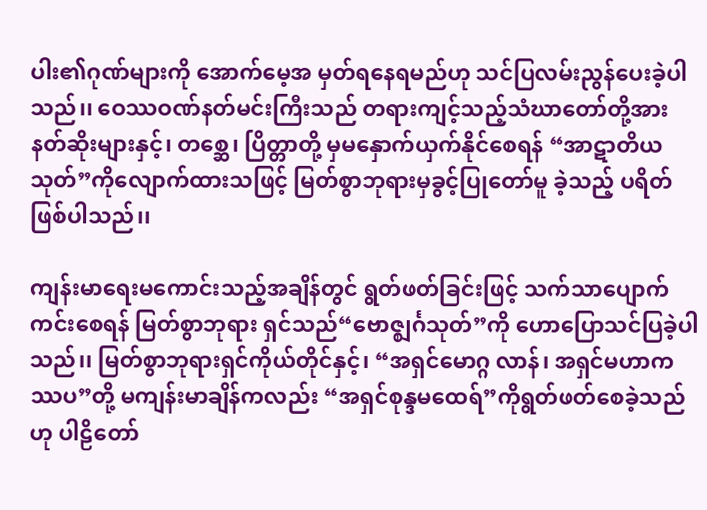ပါး၏ဂုဏ်များကို အောက်မေ့အ မှတ်ရနေရမည်ဟု သင်ပြလမ်းညွန်ပေးခဲ့ပါသည်၊၊ ဝေဿဝဏ်နတ်မင်းကြီးသည် တရားကျင့်သည့်သံဃာတော်တို့အား နတ်ဆိုးများနှင့်၊ တစ္ဆေ၊ ပြိတ္တာတို့ မှမနှောက်ယှက်နိုင်စေရန် “အာဋာတိယသုတ်”ကိုလျောက်ထားသဖြင့် မြတ်စွာဘုရားမှခွင့်ပြုတော်မူ ခဲ့သည့် ပရိတ်ဖြစ်ပါသည်၊၊

ကျန်းမာရေးမကောင်းသည့်အချိန်တွင် ရွတ်ဖတ်ခြင်းဖြင့် သက်သာပျောက်ကင်းစေရန် မြတ်စွာဘုရား ရှင်သည်“ဗောဇ္ဈင်္ဂသုတ်”ကို ဟောပြောသင်ပြခဲ့ပါသည်၊၊ မြတ်စွာဘုရားရှင်ကိုယ်တိုင်နှင့်၊ “အရှင်မောဂ္ဂ လာန်၊ အရှင်မဟာကဿပ”တို့ မကျန်းမာချိန်ကလည်း “အရှင်စုန္ဒမထေရ်”ကိုရွတ်ဖတ်စေခဲ့သည်ဟု ပါဠိတော်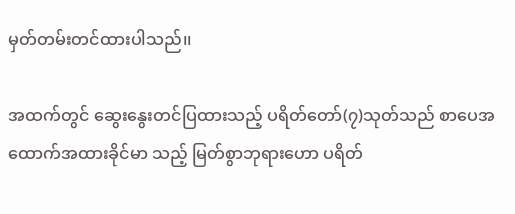မှတ်တမ်းတင်ထားပါသည်၊၊

အထက်တွင် ဆွေးနွေးတင်ပြထားသည့် ပရိတ်တော်(၇)သုတ်သည် စာပေအထောက်အထားခိုင်မာ သည့် မြတ်စွာဘုရားဟော ပရိတ်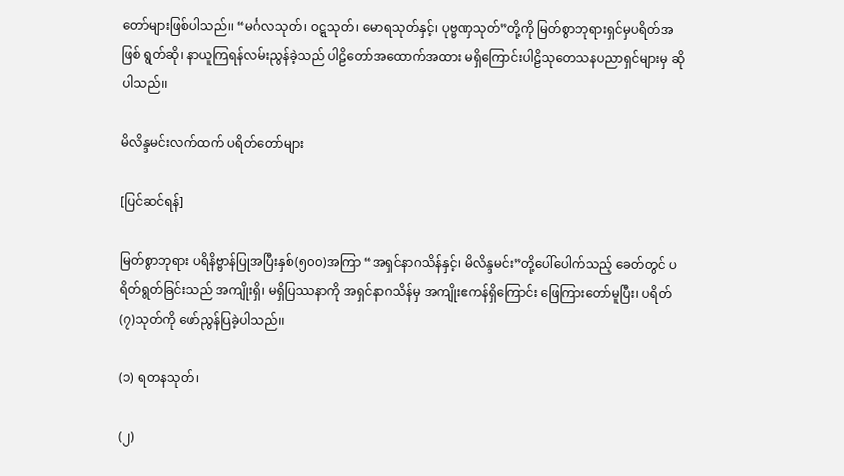တော်များဖြစ်ပါသည်၊၊ “မင်္ဂလသုတ်၊ ဝဋ္ဋသုတ်၊ မောရသုတ်နှင့်၊ ပုဗ္ဗဏှသုတ်”တို့ကို မြတ်စွာဘုရားရှင်မှပရိတ်အဖြစ် ရွတ်ဆို၊ နာယူကြရန်လမ်းညွန်ခဲ့သည် ပါဠိတော်အထောက်အထား မရှိကြောင်းပါဠိသုတေသနပညာရှင်များမှ ဆိုပါသည်၊၊

မိလိန္ဒမင်းလက်ထက် ပရိတ်တော်များ

[ပြင်ဆင်ရန်]

မြတ်စွာဘုရား ပရိနိဗ္ဗာန်ပြုအပြီးနှစ်(၅၀၀)အကြာ “အရှင်နာဂသိန်နှင့်၊ မိလိန္ဒမင်း”တို့ပေါ်ပေါက်သည့် ခေတ်တွင် ပရိတ်ရွတ်ခြင်းသည် အကျိုးရှိ၊ မရှိပြဿနာကို အရှင်နာဂသိန်မှ အကျိုးဧကန်ရှိကြောင်း ဖြေကြားတော်မူပြီး၊ ပရိတ်(၇)သုတ်ကို ဖော်ညွန်ပြခဲ့ပါသည်၊၊

(၁) ရတနသုတ်၊

(၂)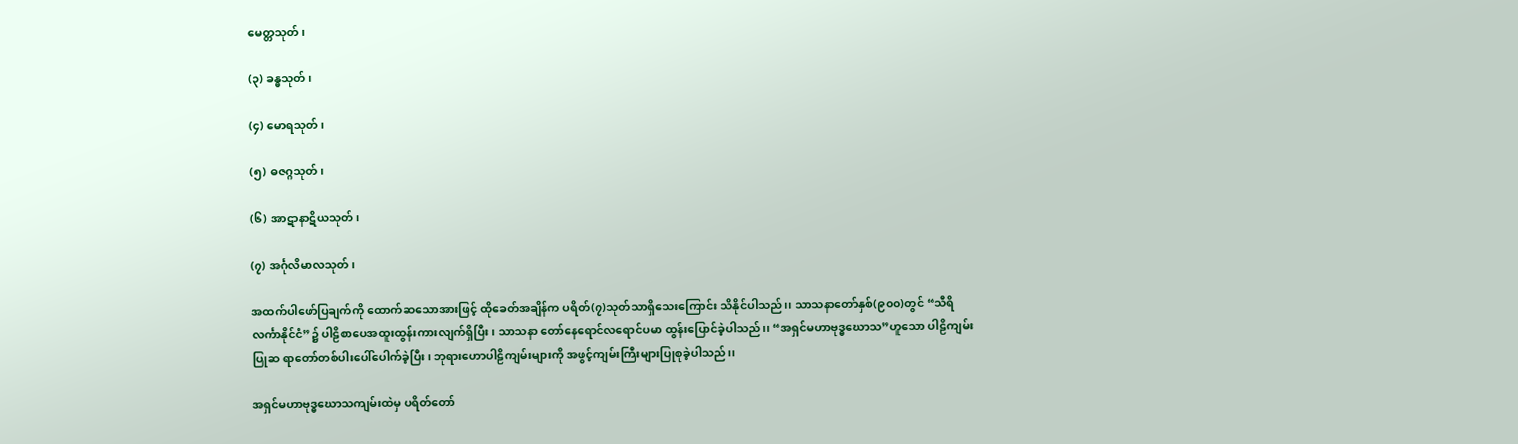မေတ္တသုတ်၊

(၃) ခန္ဓသုတ်၊

(၄) မောရသုတ်၊

(၅) ဓဇဂ္ဂသုတ်၊

(၆) အာဋာနာဋိယသုတ်၊

(၇) အင်္ဂုလိမာလသုတ်၊

အထက်ပါဖော်ပြချက်ကို ထောက်ဆသောအားဖြင့် ထိုခေတ်အချိန်က ပရိတ်(၇)သုတ်သာရှိသေးကြောင်း သိနိုင်ပါသည်၊၊ သာသနာတော်နှစ်(၉၀၀)တွင် “သီရိလင်္ကာနိုင်ငံ”၌ ပါဠိစာပေအထူးထွန်းကားလျက်ရှိပြီး၊ သာသနာ တော်နေရောင်လရောင်ပမာ ထွန်းပြောင်ခဲ့ပါသည်၊၊ “အရှင်မဟာဗုဒ္ဓဃောသ”ဟူသော ပါဠိကျမ်းပြုဆ ရာတော်တစ်ပါးပေါ်ပေါက်ခဲ့ပြီး၊ ဘုရားဟောပါဠိကျမ်းများကို အဖွင့်ကျမ်းကြီးများပြုစုခဲ့ပါသည်၊၊

အရှင်မဟာဗုဒ္ဓဃောသကျမ်းထဲမှ ပရိတ်တော်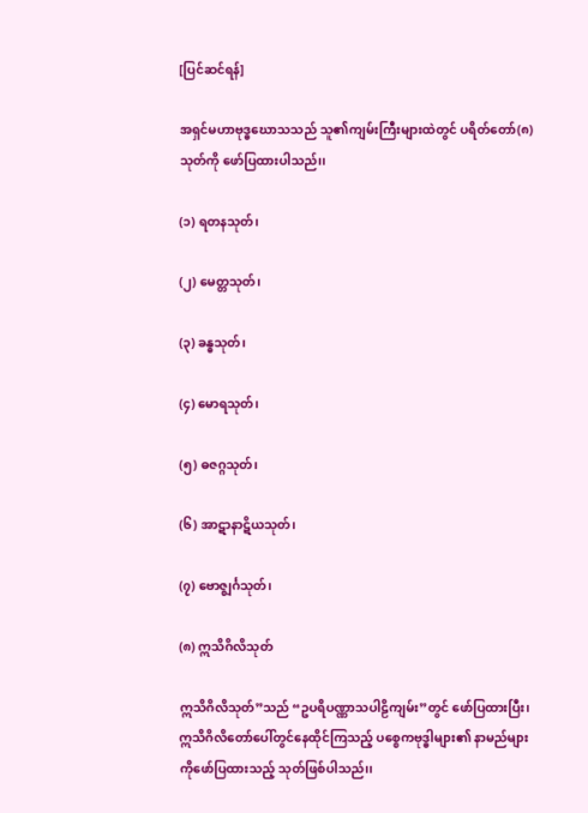[ပြင်ဆင်ရန်]

အရှင်မဟာဗုဒ္ဓဃောသသည် သူ၏ကျမ်းကြီးများထဲတွင် ပရိတ်တော်(၈)သုတ်ကို ဖော်ပြထားပါသည်၊၊

(၁) ရတနသုတ်၊

(၂) မေတ္တသုတ်၊

(၃) ခန္ဓသုတ်၊

(၄) မောရသုတ်၊

(၅) ဓဇဂ္ဂသုတ်၊

(၆) အာဋာနာဋိယသုတ်၊

(၇) ဗောဇ္ဈင်္ဂသုတ်၊

(၈) ဣသိဂိလိသုတ်

ဣသိဂိလိသုတ်”သည် “ဥပရိပဏ္ဏာသပါဠိကျမ်း”တွင် ဖော်ပြထားပြီး၊ ဣသိဂိလိတော်ပေါ်တွင်နေထိုင်ကြသည့် ပစ္စေကဗုဒ္ဓါများ၏ နာမည်များကိုဖော်ပြထားသည့် သုတ်ဖြစ်ပါသည်၊၊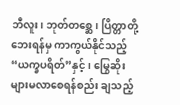ဘီလူး၊ ဘုတ်တစ္ဆေ၊ ပြိတ္တာတို့ဘေးရန်မှ ကာကွယ်နိုင်သည့်“ယက္ခပရိတ်”နှင့်၊ မြွေဆိုးများမလာစေရန်စည်း ချသည့်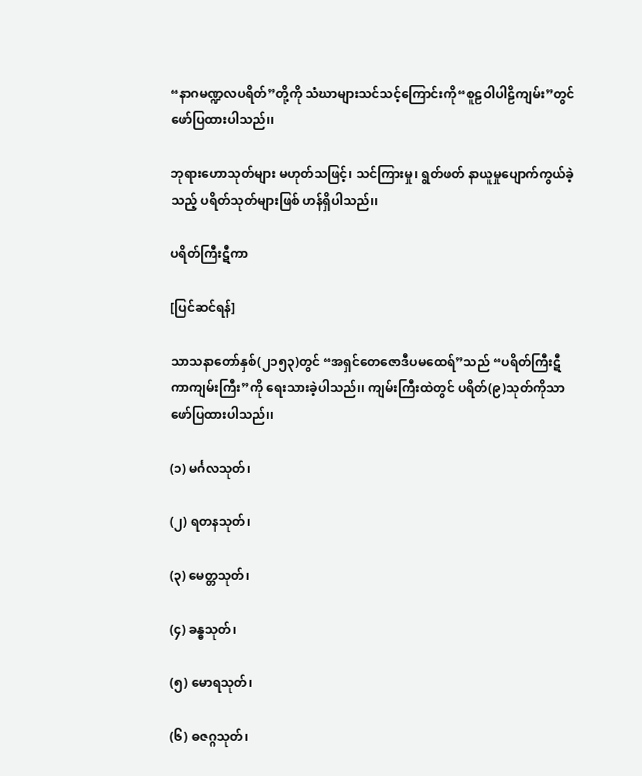“နာဂမဏ္ဍလပရိတ်”တို့ကို သံဃာများသင်သင့်ကြောင်းကို“စူဠဝါပါဠိကျမ်း”တွင် ဖော်ပြထားပါသည်၊၊

ဘုရားဟောသုတ်များ မဟုတ်သဖြင့်၊ သင်ကြားမှု၊ ရွတ်ဖတ် နာယူမှုပျောက်ကွယ်ခဲ့သည့် ပရိတ်သုတ်များဖြစ် ဟန်ရှိပါသည်၊၊

ပရိတ်ကြီးဋီကာ

[ပြင်ဆင်ရန်]

သာသနာတော်နှစ်(၂၁၅၃)တွင် “အရှင်တေဇောဒီပမထေရ်”သည် “ပရိတ်ကြီးဋီကာကျမ်းကြီး”ကို ရေးသားခဲ့ပါသည်၊၊ ကျမ်းကြီးထဲတွင် ပရိတ်(၉)သုတ်ကိုသာ ဖော်ပြထားပါသည်၊၊

(၁) မင်္ဂလသုတ်၊

(၂) ရတနသုတ်၊

(၃) မေတ္တသုတ်၊

(၄) ခန္ဓသုတ်၊

(၅) မောရသုတ်၊

(၆) ဓဇဂ္ဂသုတ်၊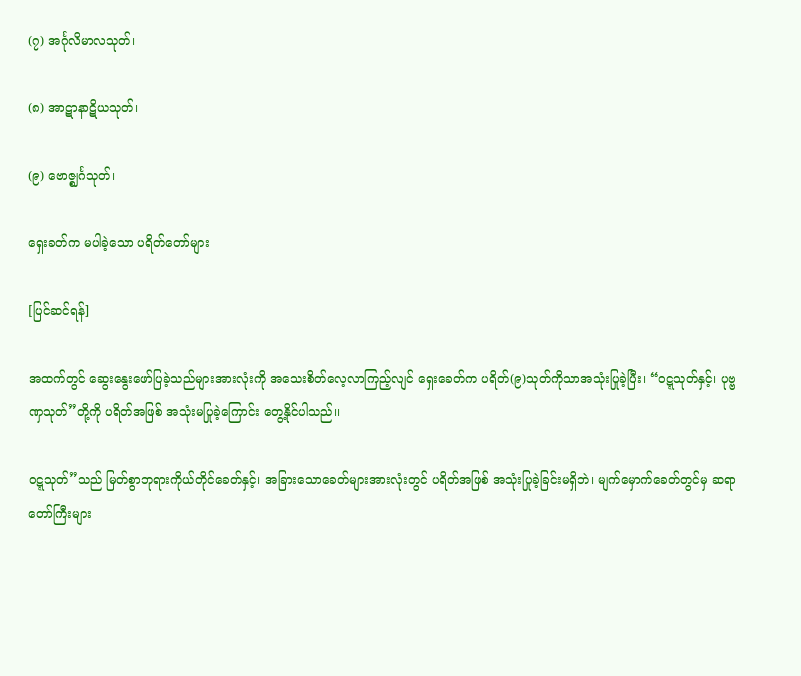(၇) အင်္ဂုလိမာလသုတ်၊

(၈) အာဋာနာဋိယသုတ်၊

(၉) ဗောဇ္ဈင်္ဂသုတ်၊

ရှေးခတ်က မပါခဲ့သော ပရိတ်တော်များ

[ပြင်ဆင်ရန်]

အထက်တွင် ဆွေးနွေးဖော်ပြခဲ့သည်များအားလုံးကို အသေးစိတ်လေ့လာကြည့်လျင် ရှေးခေတ်က ပရိတ်(၉)သုတ်ကိုသာအသုံးပြုခဲ့ပြီး၊ “ဝဋ္ဋသုတ်နှင့်၊ ပုဗ္ဗဏှသုတ်”တို့ကို ပရိတ်အဖြစ် အသုံးမပြုခဲ့ကြောင်း တွေ့နိုင်ပါသည်၊၊

ဝဋ္ဋသုတ်”သည် မြတ်စွာဘုရားကိုယ်တိုင်ခေတ်နှင့်၊ အခြားသောခေတ်များအားလုံးတွင် ပရိတ်အဖြစ် အသုံးပြုခဲ့ခြင်းမရှိဘဲ၊ မျက်မှောက်ခေတ်တွင်မှ ဆရာတော်ကြီးများ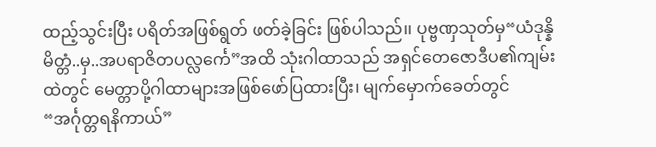ထည့်သွင်းပြီး ပရိတ်အဖြစ်ရွတ် ဖတ်ခဲ့ခြင်း ဖြစ်ပါသည်၊၊ ပုဗ္ဗဏှသုတ်မှ“ယံဒုန္နိမိတ္တံ..မှ..အပရာဇိတပလ္လင်္ကေ”အထိ သုံးဂါထာသည် အရှင်တေဇောဒီပ၏ကျမ်း ထဲတွင် မေတ္တာပို့ဂါထာများအဖြစ်ဖော်ပြထားပြီး၊ မျက်မှောက်ခေတ်တွင်“အင်္ဂုတ္တရနိကာယ်”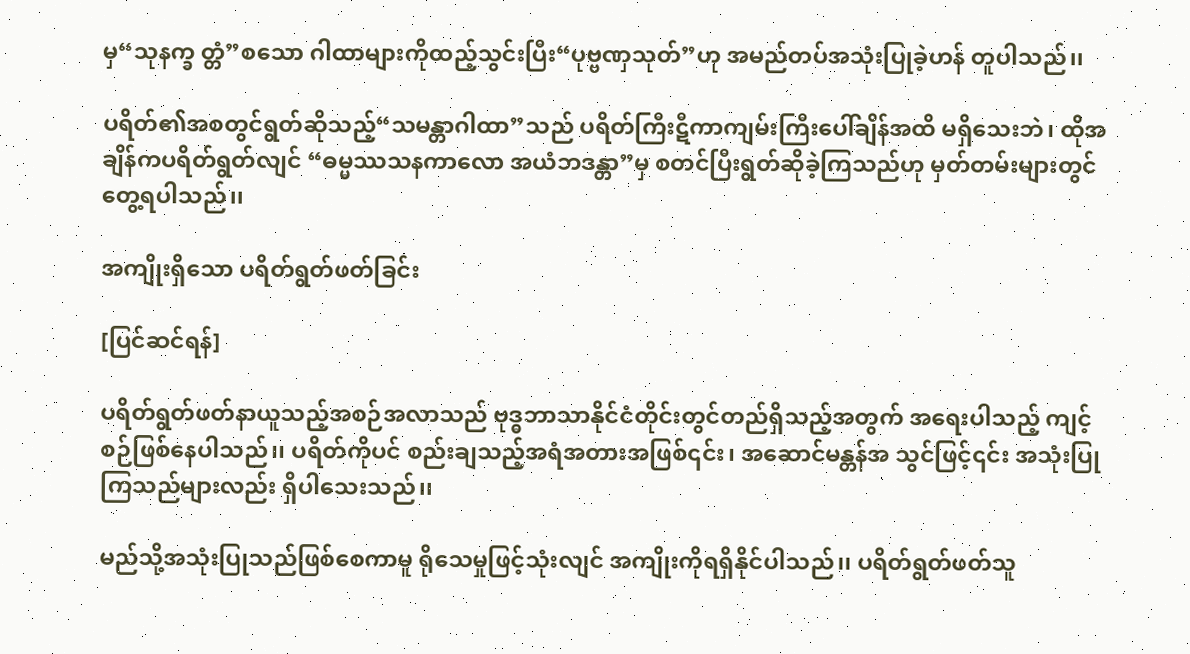မှ“သုနက္ခ တ္တံ”စသော ဂါထာများကိုထည့်သွင်းပြီး“ပုဗ္ဗဏှသုတ်”ဟု အမည်တပ်အသုံးပြုခဲ့ဟန် တူပါသည်၊၊

ပရိတ်၏အစတွင်ရွတ်ဆိုသည့်“သမန္တာဂါထာ”သည် ပရိတ်ကြီးဋီကာကျမ်းကြီးပေါ်ချိန်အထိ မရှိသေးဘဲ၊ ထိုအချိန်ကပရိတ်ရွတ်လျင် “ဓမ္မဿသနကာလော အယံဘဒန္တာ”မှ စတင်ပြီးရွတ်ဆိုခဲ့ကြသည်ဟု မှတ်တမ်းများတွင် တွေ့ရပါသည်၊၊

အကျိုးရှိသော ပရိတ်ရွတ်ဖတ်ခြင်း

[ပြင်ဆင်ရန်]

ပရိတ်ရွတ်ဖတ်နာယူသည့်အစဉ်အလာသည် ဗုဒ္ဓဘာသာနိုင်ငံတိုင်းတွင်တည်ရှိသည့်အတွက် အရေးပါသည့် ကျင့်စဉ်ဖြစ်နေပါသည်၊၊ ပရိတ်ကိုပင် စည်းချသည့်အရံအတားအဖြစ်၎င်း၊ အဆောင်မန္တန်အ သွင်ဖြင့်၎င်း အသုံးပြုကြသည်များလည်း ရှိပါသေးသည်၊၊

မည်သို့အသုံးပြုသည်ဖြစ်စေကာမူ ရိုသေမှုဖြင့်သုံးလျင် အကျိုးကိုရရှိနိုင်ပါသည်၊၊ ပရိတ်ရွတ်ဖတ်သူ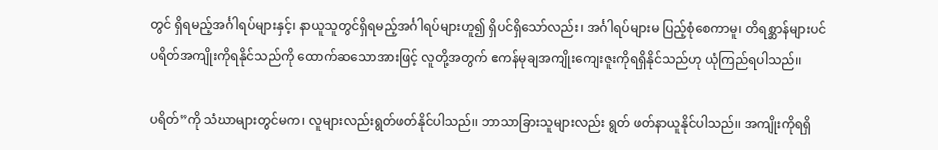တွင် ရှိရမည့်အင်္ဂါရပ်များနှင့်၊ နာယူသူတွင်ရှိရမည့်အင်္ဂါရပ်များဟူ၍ ရှိပင်ရှိသော်လည်း၊ အင်္ဂါရပ်များမ ပြည့်စုံစေကာမူ၊ တိရစ္ဆာန်များပင်ပရိတ်အကျိုးကိုရနိုင်သည်ကို ထောက်ဆသောအားဖြင့် လူတို့အတွက် ဧကန်မုချအကျိုးကျေးဇူးကိုရရှိနိုင်သည်ဟု ယုံကြည်ရပါသည်၊၊

ပရိတ်”ကို သံဃာများတွင်မက၊ လူများလည်းရွတ်ဖတ်နိုင်ပါသည်၊၊ ဘာသာခြားသူများလည်း ရွတ် ဖတ်နာယူနိုင်ပါသည်၊၊ အကျိုးကိုရရှိ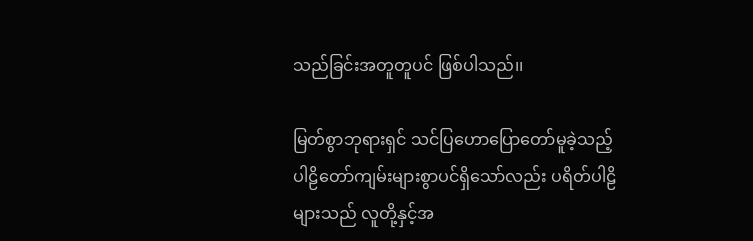သည်ခြင်းအတူတူပင် ဖြစ်ပါသည်၊၊

မြတ်စွာဘုရားရှင် သင်ပြဟောပြောတော်မူခဲ့သည့် ပါဠိတော်ကျမ်းများစွာပင်ရှိသော်လည်း ပရိတ်ပါဠိ များသည် လူတို့နှင့်အ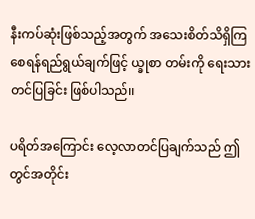နီးကပ်ဆုံးဖြစ်သည့်အတွက် အသေးစိတ်သိရှိကြစေရန်ရည်ရွယ်ချက်ဖြင့် ယ္ခုစာ တမ်းကို ရေးသားတင်ပြခြင်း ဖြစ်ပါသည်၊၊

ပရိတ်အကြောင်း လေ့လာတင်ပြချက်သည် ဤတွင်အတိုင်း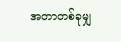အတာတစ်ခုမျှ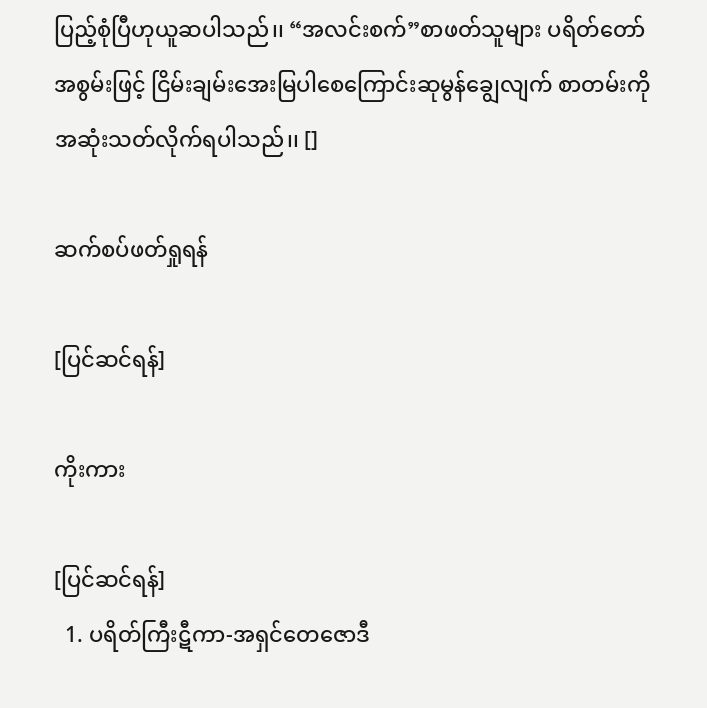ပြည့်စုံပြီဟုယူဆပါသည်၊၊ “အလင်းစက်”စာဖတ်သူများ ပရိတ်တော်အစွမ်းဖြင့် ငြိမ်းချမ်းအေးမြပါစေကြောင်းဆုမွန်ချွေလျက် စာတမ်းကို အဆုံးသတ်လိုက်ရပါသည်၊၊ []

ဆက်စပ်ဖတ်ရှုရန်

[ပြင်ဆင်ရန်]

ကိုးကား

[ပြင်ဆင်ရန်]
  1. ပရိတ်ကြီးဋီကာ-အရှင်တေဇောဒီ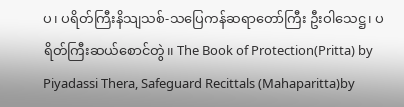ပ၊ ပရိတ်ကြီးနိသျသစ်-သပြေကန်ဆရာတော်ကြီး ဦးဝါသေဋ္ဌ၊ ပရိတ်ကြီးဆယ်စောင်တွဲ၊၊ The Book of Protection(Pritta) by Piyadassi Thera, Safeguard Recittals (Mahaparitta)by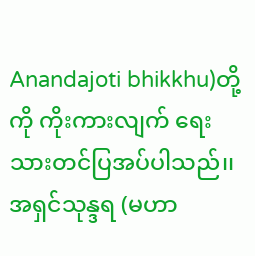Anandajoti bhikkhu)တို့ကို ကိုးကားလျက် ရေးသားတင်ပြအပ်ပါသည်၊၊ အရှင်သုန္ဒရ (မဟာ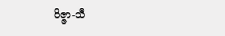ဝိဇ္ဇာ-သီ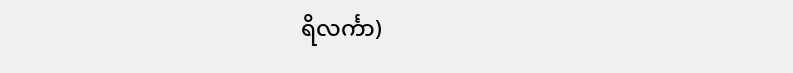ရိလင်္ကာ)